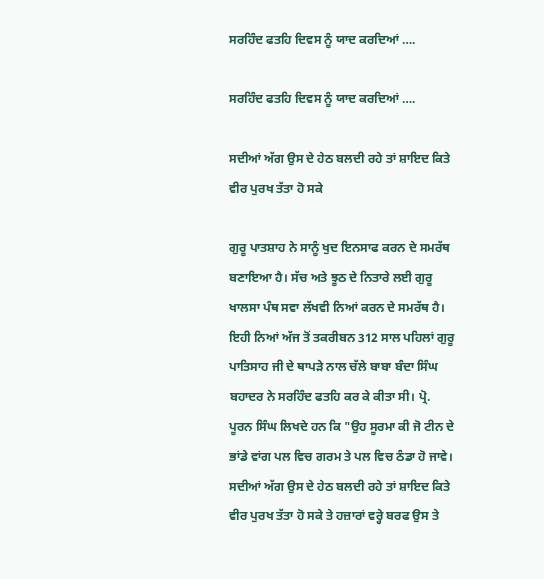ਸਰਹਿੰਦ ਫਤਹਿ ਦਿਵਸ ਨੂੰ ਯਾਦ ਕਰਦਿਆਂ ….

ਸਰਹਿੰਦ ਫਤਹਿ ਦਿਵਸ ਨੂੰ ਯਾਦ ਕਰਦਿਆਂ ….

ਸਦੀਆਂ ਅੱਗ ਉਸ ਦੇ ਹੇਠ ਬਲਦੀ ਰਹੇ ਤਾਂ ਸ਼ਾਇਦ ਕਿਤੇ ਵੀਰ ਪੁਰਖ ਤੱਤਾ ਹੋ ਸਕੇ

ਗੁਰੂ ਪਾਤਸ਼ਾਹ ਨੇ ਸਾਨੂੰ ਖੁਦ ਇਨਸਾਫ ਕਰਨ ਦੇ ਸਮਰੱਥ ਬਣਾਇਆ ਹੈ। ਸੱਚ ਅਤੇ ਝੂਠ ਦੇ ਨਿਤਾਰੇ ਲਈ ਗੁਰੂ ਖਾਲਸਾ ਪੰਥ ਸਵਾ ਲੱਖਵੀ ਨਿਆਂ ਕਰਨ ਦੇ ਸਮਰੱਥ ਹੈ। ਇਹੀ ਨਿਆਂ ਅੱਜ ਤੋਂ ਤਕਰੀਬਨ 312 ਸਾਲ ਪਹਿਲਾਂ ਗੁਰੂ ਪਾਤਿਸਾਹ ਜੀ ਦੇ ਥਾਪੜੇ ਨਾਲ ਚੱਲੇ ਬਾਬਾ ਬੰਦਾ ਸਿੰਘ ਬਹਾਦਰ ਨੇ ਸਰਹਿੰਦ ਫਤਹਿ ਕਰ ਕੇ ਕੀਤਾ ਸੀ। ਪ੍ਰੋ. ਪੂਰਨ ਸਿੰਘ ਲਿਖਦੇ ਹਨ ਕਿ "ਉਹ ਸੂਰਮਾ ਕੀ ਜੋ ਟੀਨ ਦੇ ਭਾਂਡੇ ਵਾਂਗ ਪਲ ਵਿਚ ਗਰਮ ਤੇ ਪਲ ਵਿਚ ਠੰਡਾ ਹੋ ਜਾਵੇ। ਸਦੀਆਂ ਅੱਗ ਉਸ ਦੇ ਹੇਠ ਬਲਦੀ ਰਹੇ ਤਾਂ ਸ਼ਾਇਦ ਕਿਤੇ ਵੀਰ ਪੁਰਖ ਤੱਤਾ ਹੋ ਸਕੇ ਤੇ ਹਜ਼ਾਰਾਂ ਵਰ੍ਹੇ ਬਰਫ ਉਸ ਤੇ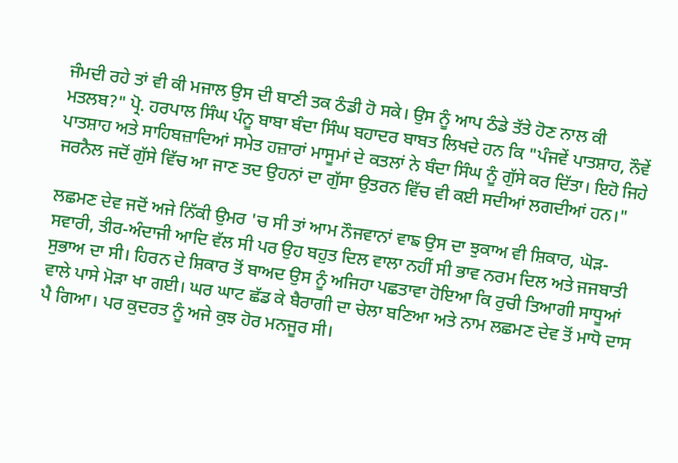ਜੰਮਦੀ ਰਹੇ ਤਾਂ ਵੀ ਕੀ ਮਜਾਲ ਉਸ ਦੀ ਬਾਣੀ ਤਕ ਠੰਡੀ ਹੋ ਸਕੇ। ਉਸ ਨੂੰ ਆਪ ਠੰਡੇ ਤੱਤੇ ਹੋਣ ਨਾਲ ਕੀ ਮਤਲਬ?" ਪ੍ਰੋ. ਹਰਪਾਲ ਸਿੰਘ ਪੰਨੂ ਬਾਬਾ ਬੰਦਾ ਸਿੰਘ ਬਹਾਦਰ ਬਾਬਤ ਲਿਖਦੇ ਹਨ ਕਿ "ਪੰਜਵੇਂ ਪਾਤਸ਼ਾਹ, ਨੌਵੇਂ ਪਾਤਸ਼ਾਹ ਅਤੇ ਸਾਹਿਬਜ਼ਾਦਿਆਂ ਸਮੇਤ ਹਜ਼ਾਰਾਂ ਮਾਸੂਮਾਂ ਦੇ ਕਤਲਾਂ ਨੇ ਬੰਦਾ ਸਿੰਘ ਨੂੰ ਗੁੱਸੇ ਕਰ ਦਿੱਤਾ। ਇਹੋ ਜਿਹੇ ਜਰਨੈਲ ਜਦੋਂ ਗੁੱਸੇ ਵਿੱਚ ਆ ਜਾਣ ਤਦ ਉਹਨਾਂ ਦਾ ਗੁੱਸਾ ਉਤਰਨ ਵਿੱਚ ਵੀ ਕਈ ਸਦੀਆਂ ਲਗਦੀਆਂ ਹਨ।"

ਲਛਮਣ ਦੇਵ ਜਦੋਂ ਅਜੇ ਨਿੱਕੀ ਉਮਰ 'ਚ ਸੀ ਤਾਂ ਆਮ ਨੌਜਵਾਨਾਂ ਵਾਙ ਉਸ ਦਾ ਝੁਕਾਅ ਵੀ ਸ਼ਿਕਾਰ, ਘੋੜ-ਸਵਾਰੀ, ਤੀਰ-ਅੰਦਾਜੀ ਆਦਿ ਵੱਲ ਸੀ ਪਰ ਉਹ ਬਹੁਤ ਦਿਲ ਵਾਲਾ ਨਹੀਂ ਸੀ ਭਾਵ ਨਰਮ ਦਿਲ ਅਤੇ ਜਜਬਾਤੀ ਸੁਭਾਅ ਦਾ ਸੀ। ਹਿਰਨ ਦੇ ਸ਼ਿਕਾਰ ਤੋਂ ਬਾਅਦ ਉਸ ਨੂੰ ਅਜਿਹਾ ਪਛਤਾਵਾ ਹੋਇਆ ਕਿ ਰੁਚੀ ਤਿਆਗੀ ਸਾਧੂਆਂ ਵਾਲੇ ਪਾਸੇ ਮੋੜਾ ਖਾ ਗਈ। ਘਰ ਘਾਟ ਛੱਡ ਕੇ ਬੈਰਾਗੀ ਦਾ ਚੇਲਾ ਬਣਿਆ ਅਤੇ ਨਾਮ ਲਛਮਣ ਦੇਵ ਤੋਂ ਮਾਧੋ ਦਾਸ ਪੈ ਗਿਆ। ਪਰ ਕੁਦਰਤ ਨੂੰ ਅਜੇ ਕੁਝ ਹੋਰ ਮਨਜੂਰ ਸੀ।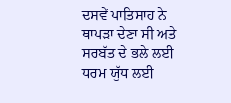ਦਸਵੇਂ ਪਾਤਿਸਾਹ ਨੇ ਥਾਪੜਾ ਦੇਣਾ ਸੀ ਅਤੇ ਸਰਬੱਤ ਦੇ ਭਲੇ ਲਈ ਧਰਮ ਯੁੱਧ ਲਈ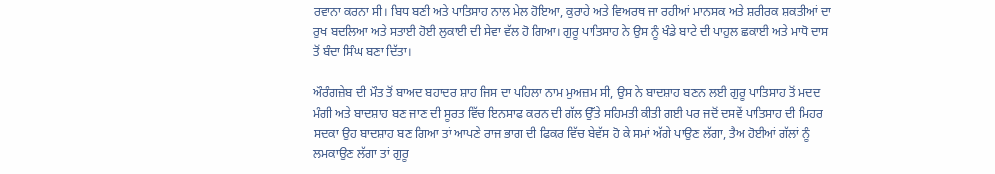ਰਵਾਨਾ ਕਰਨਾ ਸੀ। ਬਿਧ ਬਣੀ ਅਤੇ ਪਾਤਿਸਾਹ ਨਾਲ ਮੇਲ ਹੋਇਆ, ਕੁਰਾਹੇ ਅਤੇ ਵਿਅਰਥ ਜਾ ਰਹੀਆਂ ਮਾਨਸਕ ਅਤੇ ਸ਼ਰੀਰਕ ਸ਼ਕਤੀਆਂ ਦਾ ਰੁਖ ਬਦਲਿਆ ਅਤੇ ਸਤਾਈ ਹੋਈ ਲੁਕਾਈ ਦੀ ਸੇਵਾ ਵੱਲ ਹੋ ਗਿਆ। ਗੁਰੂ ਪਾਤਿਸਾਹ ਨੇ ਉਸ ਨੂੰ ਖੰਡੇ ਬਾਟੇ ਦੀ ਪਾਹੁਲ ਛਕਾਈ ਅਤੇ ਮਾਧੋ ਦਾਸ ਤੋਂ ਬੰਦਾ ਸਿੰਘ ਬਣਾ ਦਿੱਤਾ।

ਔਰੰਗਜ਼ੇਬ ਦੀ ਮੌਤ ਤੋਂ ਬਾਅਦ ਬਹਾਦਰ ਸ਼ਾਹ ਜਿਸ ਦਾ ਪਹਿਲਾ ਨਾਮ ਮੁਅਜ਼ਮ ਸੀ, ਉਸ ਨੇ ਬਾਦਸ਼ਾਹ ਬਣਨ ਲਈ ਗੁਰੂ ਪਾਤਿਸਾਹ ਤੋਂ ਮਦਦ ਮੰਗੀ ਅਤੇ ਬਾਦਸ਼ਾਹ ਬਣ ਜਾਣ ਦੀ ਸੂਰਤ ਵਿੱਚ ਇਨਸਾਫ ਕਰਨ ਦੀ ਗੱਲ ਉੱਤੇ ਸਹਿਮਤੀ ਕੀਤੀ ਗਈ ਪਰ ਜਦੋਂ ਦਸਵੇਂ ਪਾਤਿਸਾਹ ਦੀ ਮਿਹਰ ਸਦਕਾ ਉਹ ਬਾਦਸ਼ਾਹ ਬਣ ਗਿਆ ਤਾਂ ਆਪਣੇ ਰਾਜ ਭਾਗ ਦੀ ਫਿਕਰ ਵਿੱਚ ਬੇਵੱਸ ਹੋ ਕੇ ਸਮਾਂ ਅੱਗੇ ਪਾਉਣ ਲੱਗਾ, ਤੈਅ ਹੋਈਆਂ ਗੱਲਾਂ ਨੂੰ ਲਮਕਾਉਣ ਲੱਗਾ ਤਾਂ ਗੁਰੂ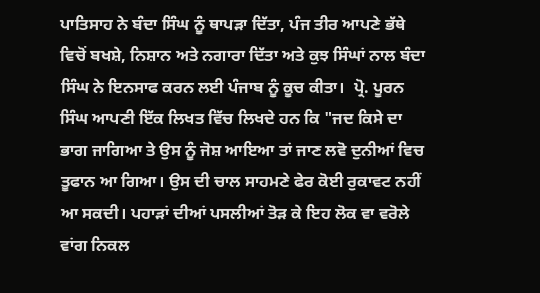ਪਾਤਿਸਾਹ ਨੇ ਬੰਦਾ ਸਿੰਘ ਨੂੰ ਥਾਪੜਾ ਦਿੱਤਾ, ਪੰਜ ਤੀਰ ਆਪਣੇ ਭੱਥੇ ਵਿਚੋਂ ਬਖਸ਼ੇ, ਨਿਸ਼ਾਨ ਅਤੇ ਨਗਾਰਾ ਦਿੱਤਾ ਅਤੇ ਕੁਝ ਸਿੰਘਾਂ ਨਾਲ ਬੰਦਾ ਸਿੰਘ ਨੇ ਇਨਸਾਫ ਕਰਨ ਲਈ ਪੰਜਾਬ ਨੂੰ ਕੂਚ ਕੀਤਾ।  ਪ੍ਰੋ. ਪੂਰਨ ਸਿੰਘ ਆਪਣੀ ਇੱਕ ਲਿਖਤ ਵਿੱਚ ਲਿਖਦੇ ਹਨ ਕਿ "ਜਦ ਕਿਸੇ ਦਾ ਭਾਗ ਜਾਗਿਆ ਤੇ ਉਸ ਨੂੰ ਜੋਸ਼ ਆਇਆ ਤਾਂ ਜਾਣ ਲਵੋ ਦੁਨੀਆਂ ਵਿਚ ਤੂਫਾਨ ਆ ਗਿਆ। ਉਸ ਦੀ ਚਾਲ ਸਾਹਮਣੇ ਫੇਰ ਕੋਈ ਰੁਕਾਵਟ ਨਹੀਂ ਆ ਸਕਦੀ। ਪਹਾੜਾਂ ਦੀਆਂ ਪਸਲੀਆਂ ਤੋੜ ਕੇ ਇਹ ਲੋਕ ਵਾ ਵਰੋਲੇ ਵਾਂਗ ਨਿਕਲ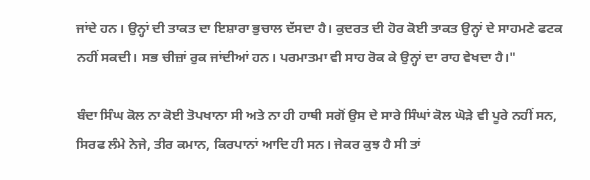ਜਾਂਦੇ ਹਨ। ਉਨ੍ਹਾਂ ਦੀ ਤਾਕਤ ਦਾ ਇਸ਼ਾਰਾ ਭੁਚਾਲ ਦੱਸਦਾ ਹੈ। ਕੁਦਰਤ ਦੀ ਹੋਰ ਕੋਈ ਤਾਕਤ ਉਨ੍ਹਾਂ ਦੇ ਸਾਹਮਣੇ ਫਟਕ ਨਹੀਂ ਸਕਦੀ। ਸਭ ਚੀਜ਼ਾਂ ਰੁਕ ਜਾਂਦੀਆਂ ਹਨ। ਪਰਮਾਤਮਾ ਵੀ ਸਾਹ ਰੋਕ ਕੇ ਉਨ੍ਹਾਂ ਦਾ ਰਾਹ ਵੇਖਦਾ ਹੈ।"

ਬੰਦਾ ਸਿੰਘ ਕੋਲ ਨਾ ਕੋਈ ਤੋਪਖਾਨਾ ਸੀ ਅਤੇ ਨਾ ਹੀ ਹਾਥੀ ਸਗੋਂ ਉਸ ਦੇ ਸਾਰੇ ਸਿੰਘਾਂ ਕੋਲ ਘੋੜੇ ਵੀ ਪੂਰੇ ਨਹੀਂ ਸਨ, ਸਿਰਫ ਲੰਮੇ ਨੇਜੇ, ਤੀਰ ਕਮਾਨ, ਕਿਰਪਾਨਾਂ ਆਦਿ ਹੀ ਸਨ। ਜੇਕਰ ਕੁਝ ਹੈ ਸੀ ਤਾਂ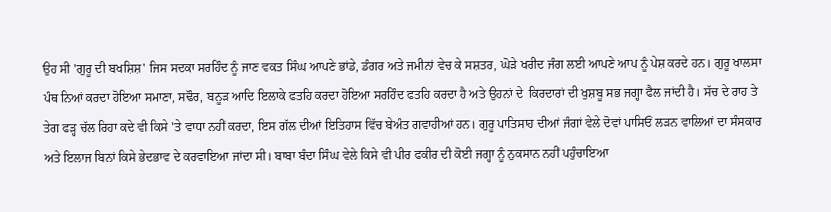ਉਹ ਸੀ 'ਗੁਰੂ ਦੀ ਬਖਸ਼ਿਸ਼' ਜਿਸ ਸਦਕਾ ਸਰਹਿੰਦ ਨੂੰ ਜਾਣ ਵਕਤ ਸਿੰਘ ਆਪਣੇ ਭਾਂਡੇ, ਡੰਗਰ ਅਤੇ ਜਮੀਨਾਂ ਵੇਚ ਕੇ ਸਸ਼ਤਰ, ਘੋੜੇ ਖਰੀਦ ਜੰਗ ਲਈ ਆਪਣੇ ਆਪ ਨੂੰ ਪੇਸ਼ ਕਰਦੇ ਹਨ। ਗੁਰੂ ਖਾਲਸਾ ਪੰਥ ਨਿਆਂ ਕਰਦਾ ਹੋਇਆ ਸਮਾਣਾ, ਸਢੌਰ, ਬਨੂੜ ਆਦਿ ਇਲਾਕੇ ਫਤਹਿ ਕਰਦਾ ਹੋਇਆ ਸਰਹਿੰਦ ਫਤਹਿ ਕਰਦਾ ਹੈ ਅਤੇ ਉਹਨਾਂ ਦੇ  ਕਿਰਦਾਰਾਂ ਦੀ ਖੁਸ਼ਬੂ ਸਭ ਜਗ੍ਹਾ ਫੈਲ ਜਾਂਦੀ ਹੈ। ਸੱਚ ਦੇ ਰਾਹ ਤੇ ਤੇਗ ਫੜ੍ਹ ਚੱਲ ਰਿਹਾ ਕਦੇ ਵੀ ਕਿਸੇ 'ਤੇ ਵਾਧਾ ਨਹੀਂ ਕਰਦਾ, ਇਸ ਗੱਲ ਦੀਆਂ ਇਤਿਹਾਸ ਵਿੱਚ ਬੇਅੰਤ ਗਵਾਹੀਆਂ ਹਨ। ਗੁਰੂ ਪਾਤਿਸਾਹ ਦੀਆਂ ਜੰਗਾਂ ਵੇਲੇ ਦੋਵਾਂ ਪਾਸਿਓਂ ਲੜਨ ਵਾਲਿਆਂ ਦਾ ਸੰਸਕਾਰ ਅਤੇ ਇਲਾਜ ਬਿਨਾਂ ਕਿਸੇ ਭੇਦਭਾਵ ਦੇ ਕਰਵਾਇਆ ਜਾਂਦਾ ਸੀ। ਬਾਬਾ ਬੰਦਾ ਸਿੰਘ ਵੇਲੇ ਕਿਸੇ ਵੀ ਪੀਰ ਫਕੀਰ ਦੀ ਕੋਈ ਜਗ੍ਹਾ ਨੂੰ ਨੁਕਸਾਨ ਨਹੀਂ ਪਹੁੰਚਾਇਆ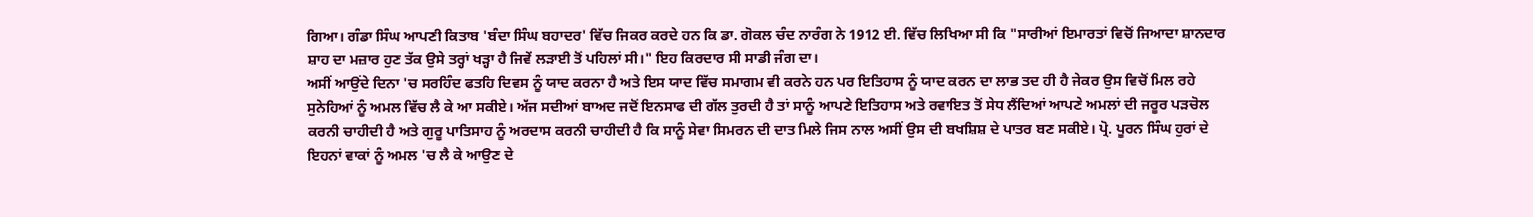ਗਿਆ। ਗੰਡਾ ਸਿੰਘ ਆਪਣੀ ਕਿਤਾਬ 'ਬੰਦਾ ਸਿੰਘ ਬਹਾਦਰ' ਵਿੱਚ ਜਿਕਰ ਕਰਦੇ ਹਨ ਕਿ ਡਾ. ਗੋਕਲ ਚੰਦ ਨਾਰੰਗ ਨੇ 1912 ਈ. ਵਿੱਚ ਲਿਖਿਆ ਸੀ ਕਿ "ਸਾਰੀਆਂ ਇਮਾਰਤਾਂ ਵਿਚੋਂ ਜਿਆਦਾ ਸ਼ਾਨਦਾਰ ਸ਼ਾਹ ਦਾ ਮਜ਼ਾਰ ਹੁਣ ਤੱਕ ਉਸੇ ਤਰ੍ਹਾਂ ਖੜ੍ਹਾ ਹੈ ਜਿਵੇਂ ਲੜਾਈ ਤੋਂ ਪਹਿਲਾਂ ਸੀ।" ਇਹ ਕਿਰਦਾਰ ਸੀ ਸਾਡੀ ਜੰਗ ਦਾ।
ਅਸੀਂ ਆਉਂਦੇ ਦਿਨਾ 'ਚ ਸਰਹਿੰਦ ਫਤਹਿ ਦਿਵਸ ਨੂੰ ਯਾਦ ਕਰਨਾ ਹੈ ਅਤੇ ਇਸ ਯਾਦ ਵਿੱਚ ਸਮਾਗਮ ਵੀ ਕਰਨੇ ਹਨ ਪਰ ਇਤਿਹਾਸ ਨੂੰ ਯਾਦ ਕਰਨ ਦਾ ਲਾਭ ਤਦ ਹੀ ਹੈ ਜੇਕਰ ਉਸ ਵਿਚੋਂ ਮਿਲ ਰਹੇ ਸੁਨੇਹਿਆਂ ਨੂੰ ਅਮਲ ਵਿੱਚ ਲੈ ਕੇ ਆ ਸਕੀਏ। ਅੱਜ ਸਦੀਆਂ ਬਾਅਦ ਜਦੋਂ ਇਨਸਾਫ ਦੀ ਗੱਲ ਤੁਰਦੀ ਹੈ ਤਾਂ ਸਾਨੂੰ ਆਪਣੇ ਇਤਿਹਾਸ ਅਤੇ ਰਵਾਇਤ ਤੋਂ ਸੇਧ ਲੈਂਦਿਆਂ ਆਪਣੇ ਅਮਲਾਂ ਦੀ ਜਰੂਰ ਪੜਚੋਲ ਕਰਨੀ ਚਾਹੀਦੀ ਹੈ ਅਤੇ ਗੁਰੂ ਪਾਤਿਸਾਹ ਨੂੰ ਅਰਦਾਸ ਕਰਨੀ ਚਾਹੀਦੀ ਹੈ ਕਿ ਸਾਨੂੰ ਸੇਵਾ ਸਿਮਰਨ ਦੀ ਦਾਤ ਮਿਲੇ ਜਿਸ ਨਾਲ ਅਸੀਂ ਉਸ ਦੀ ਬਖਸ਼ਿਸ਼ ਦੇ ਪਾਤਰ ਬਣ ਸਕੀਏ। ਪ੍ਰੋ. ਪੂਰਨ ਸਿੰਘ ਹੁਰਾਂ ਦੇ ਇਹਨਾਂ ਵਾਕਾਂ ਨੂੰ ਅਮਲ 'ਚ ਲੈ ਕੇ ਆਉਣ ਦੇ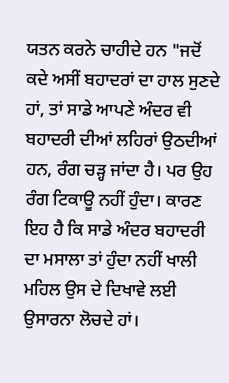ਯਤਨ ਕਰਨੇ ਚਾਹੀਦੇ ਹਨ "ਜਦੋਂ ਕਦੇ ਅਸੀਂ ਬਹਾਦਰਾਂ ਦਾ ਹਾਲ ਸੁਣਦੇ ਹਾਂ, ਤਾਂ ਸਾਡੇ ਆਪਣੇ ਅੰਦਰ ਵੀ ਬਹਾਦਰੀ ਦੀਆਂ ਲਹਿਰਾਂ ਉਠਦੀਆਂ ਹਨ, ਰੰਗ ਚੜ੍ਹ ਜਾਂਦਾ ਹੈ। ਪਰ ਉਹ ਰੰਗ ਟਿਕਾਊ ਨਹੀਂ ਹੁੰਦਾ। ਕਾਰਣ ਇਹ ਹੈ ਕਿ ਸਾਡੇ ਅੰਦਰ ਬਹਾਦਰੀ ਦਾ ਮਸਾਲਾ ਤਾਂ ਹੁੰਦਾ ਨਹੀਂ ਖਾਲੀ ਮਹਿਲ ਉਸ ਦੇ ਦਿਖਾਵੇ ਲਈ ਉਸਾਰਨਾ ਲੋਚਦੇ ਹਾਂ।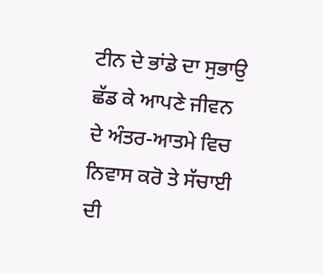ਟੀਨ ਦੇ ਭਾਂਡੇ ਦਾ ਸੁਭਾਉ ਛੱਡ ਕੇ ਆਪਣੇ ਜੀਵਨ ਦੇ ਅੰਤਰ-ਆਤਮੇ ਵਿਚ ਨਿਵਾਸ ਕਰੋ ਤੇ ਸੱਚਾਈ ਦੀ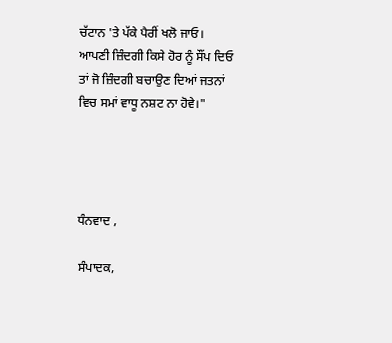ਚੱਟਾਨ 'ਤੇ ਪੱਕੇ ਪੈਰੀਂ ਖਲੋ ਜਾਓ। ਆਪਣੀ ਜ਼ਿੰਦਗੀ ਕਿਸੇ ਹੋਰ ਨੂੰ ਸੌਂਪ ਦਿਓ ਤਾਂ ਜੋ ਜ਼ਿੰਦਗੀ ਬਚਾਉਣ ਦਿਆਂ ਜਤਨਾਂ ਵਿਚ ਸਮਾਂ ਵਾਧੂ ਨਸ਼ਟ ਨਾ ਹੋਵੇ।"




ਧੰਨਵਾਦ ,

ਸੰਪਾਦਕ,